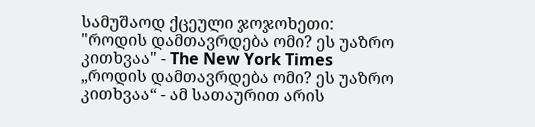სამუშაოდ ქცეული ჯოჯოხეთი: "როდის დამთავრდება ომი? ეს უაზრო კითხვაა" - The New York Times
„როდის დამთავრდება ომი? ეს უაზრო კითხვაა“ - ამ სათაურით არის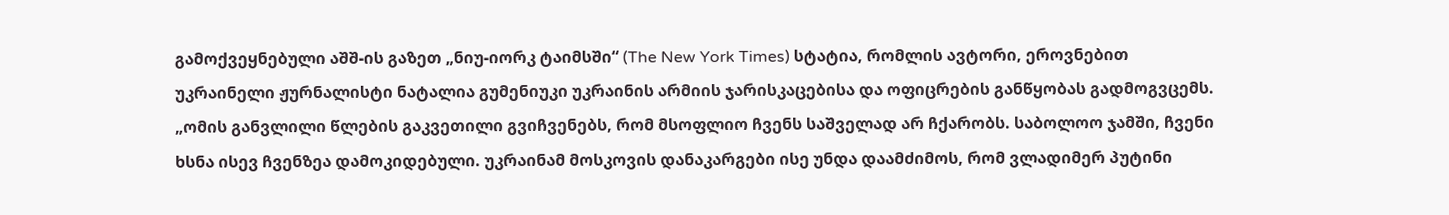გამოქვეყნებული აშშ-ის გაზეთ „ნიუ-იორკ ტაიმსში“ (The New York Times) სტატია, რომლის ავტორი, ეროვნებით უკრაინელი ჟურნალისტი ნატალია გუმენიუკი უკრაინის არმიის ჯარისკაცებისა და ოფიცრების განწყობას გადმოგვცემს. „ომის განვლილი წლების გაკვეთილი გვიჩვენებს, რომ მსოფლიო ჩვენს საშველად არ ჩქარობს. საბოლოო ჯამში, ჩვენი ხსნა ისევ ჩვენზეა დამოკიდებული. უკრაინამ მოსკოვის დანაკარგები ისე უნდა დაამძიმოს, რომ ვლადიმერ პუტინი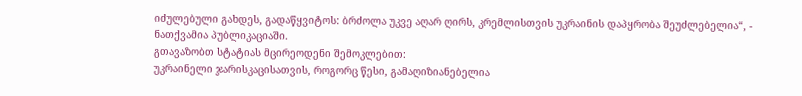იძულებული გახდეს, გადაწყვიტოს: ბრძოლა უკვე აღარ ღირს, კრემლისთვის უკრაინის დაპყრობა შეუძლებელია“, - ნათქვამია პუბლიკაციაში.
გთავაზობთ სტატიას მცირეოდენი შემოკლებით:
უკრაინელი ჯარისკაცისათვის, როგორც წესი, გამაღიზიანებელია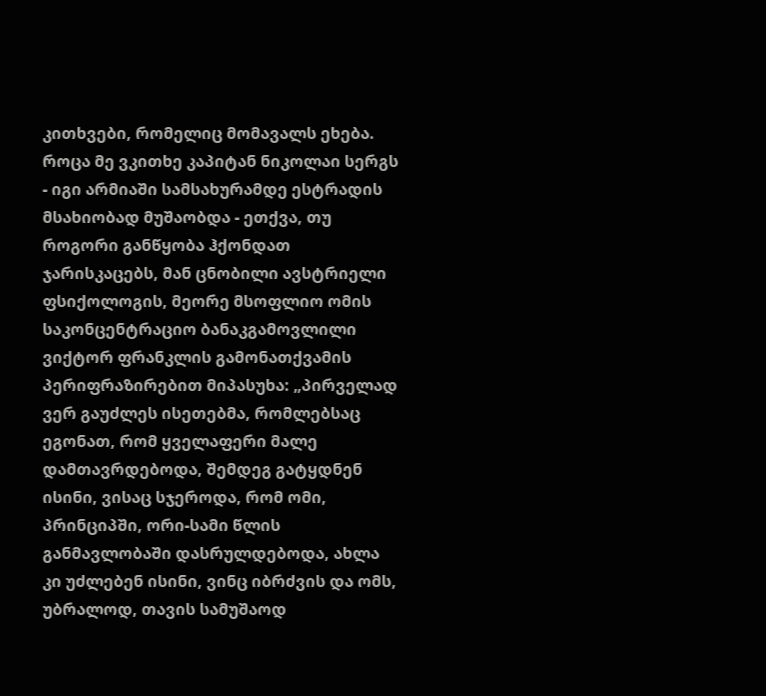კითხვები, რომელიც მომავალს ეხება. როცა მე ვკითხე კაპიტან ნიკოლაი სერგს - იგი არმიაში სამსახურამდე ესტრადის მსახიობად მუშაობდა - ეთქვა, თუ როგორი განწყობა ჰქონდათ ჯარისკაცებს, მან ცნობილი ავსტრიელი ფსიქოლოგის, მეორე მსოფლიო ომის საკონცენტრაციო ბანაკგამოვლილი ვიქტორ ფრანკლის გამონათქვამის პერიფრაზირებით მიპასუხა: „პირველად ვერ გაუძლეს ისეთებმა, რომლებსაც ეგონათ, რომ ყველაფერი მალე დამთავრდებოდა, შემდეგ გატყდნენ ისინი, ვისაც სჯეროდა, რომ ომი, პრინციპში, ორი-სამი წლის განმავლობაში დასრულდებოდა, ახლა კი უძლებენ ისინი, ვინც იბრძვის და ომს, უბრალოდ, თავის სამუშაოდ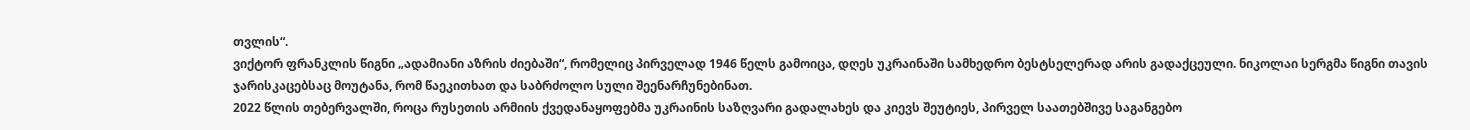თვლის“.
ვიქტორ ფრანკლის წიგნი „ადამიანი აზრის ძიებაში“, რომელიც პირველად 1946 წელს გამოიცა, დღეს უკრაინაში სამხედრო ბესტსელერად არის გადაქცეული. ნიკოლაი სერგმა წიგნი თავის ჯარისკაცებსაც მოუტანა, რომ წაეკითხათ და საბრძოლო სული შეენარჩუნებინათ.
2022 წლის თებერვალში, როცა რუსეთის არმიის ქვედანაყოფებმა უკრაინის საზღვარი გადალახეს და კიევს შეუტიეს, პირველ საათებშივე საგანგებო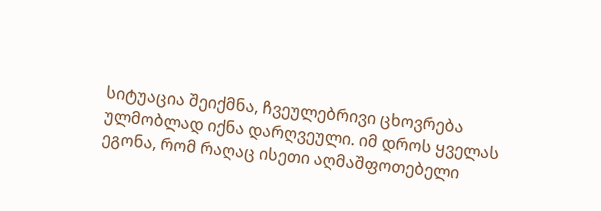სიტუაცია შეიქმნა, ჩვეულებრივი ცხოვრება ულმობლად იქნა დარღვეული. იმ დროს ყველას ეგონა, რომ რაღაც ისეთი აღმაშფოთებელი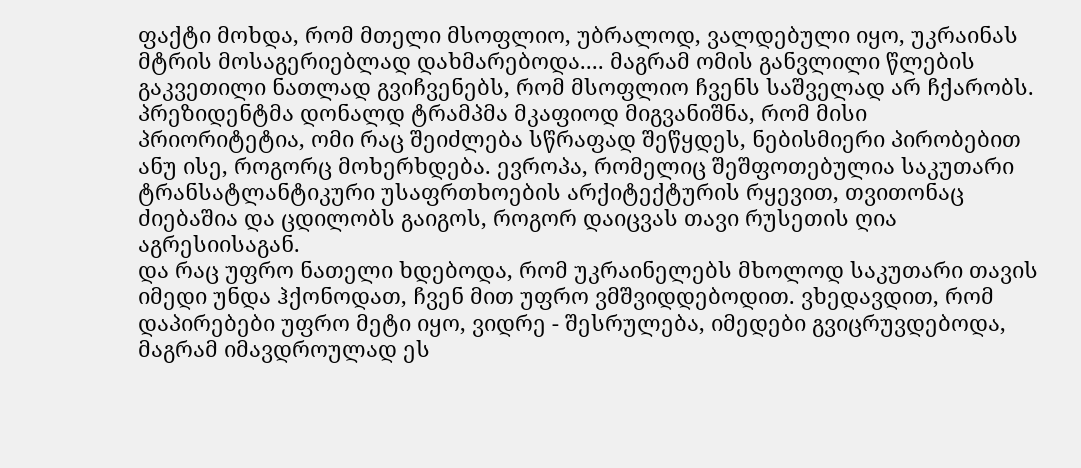ფაქტი მოხდა, რომ მთელი მსოფლიო, უბრალოდ, ვალდებული იყო, უკრაინას მტრის მოსაგერიებლად დახმარებოდა.... მაგრამ ომის განვლილი წლების გაკვეთილი ნათლად გვიჩვენებს, რომ მსოფლიო ჩვენს საშველად არ ჩქარობს. პრეზიდენტმა დონალდ ტრამპმა მკაფიოდ მიგვანიშნა, რომ მისი პრიორიტეტია, ომი რაც შეიძლება სწრაფად შეწყდეს, ნებისმიერი პირობებით ანუ ისე, როგორც მოხერხდება. ევროპა, რომელიც შეშფოთებულია საკუთარი ტრანსატლანტიკური უსაფრთხოების არქიტექტურის რყევით, თვითონაც ძიებაშია და ცდილობს გაიგოს, როგორ დაიცვას თავი რუსეთის ღია აგრესიისაგან.
და რაც უფრო ნათელი ხდებოდა, რომ უკრაინელებს მხოლოდ საკუთარი თავის იმედი უნდა ჰქონოდათ, ჩვენ მით უფრო ვმშვიდდებოდით. ვხედავდით, რომ დაპირებები უფრო მეტი იყო, ვიდრე - შესრულება, იმედები გვიცრუვდებოდა, მაგრამ იმავდროულად ეს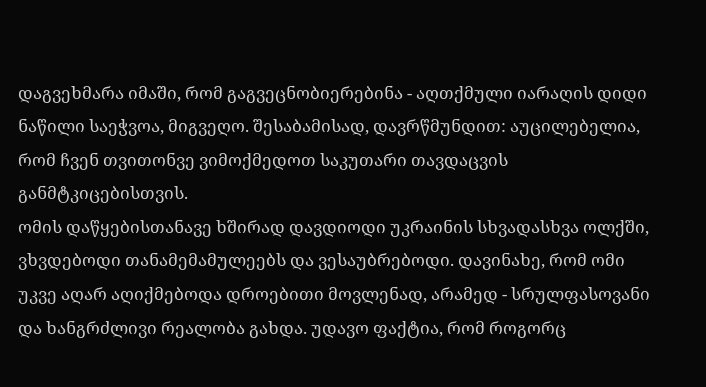დაგვეხმარა იმაში, რომ გაგვეცნობიერებინა - აღთქმული იარაღის დიდი ნაწილი საეჭვოა, მიგვეღო. შესაბამისად, დავრწმუნდით: აუცილებელია, რომ ჩვენ თვითონვე ვიმოქმედოთ საკუთარი თავდაცვის განმტკიცებისთვის.
ომის დაწყებისთანავე ხშირად დავდიოდი უკრაინის სხვადასხვა ოლქში, ვხვდებოდი თანამემამულეებს და ვესაუბრებოდი. დავინახე, რომ ომი უკვე აღარ აღიქმებოდა დროებითი მოვლენად, არამედ - სრულფასოვანი და ხანგრძლივი რეალობა გახდა. უდავო ფაქტია, რომ როგორც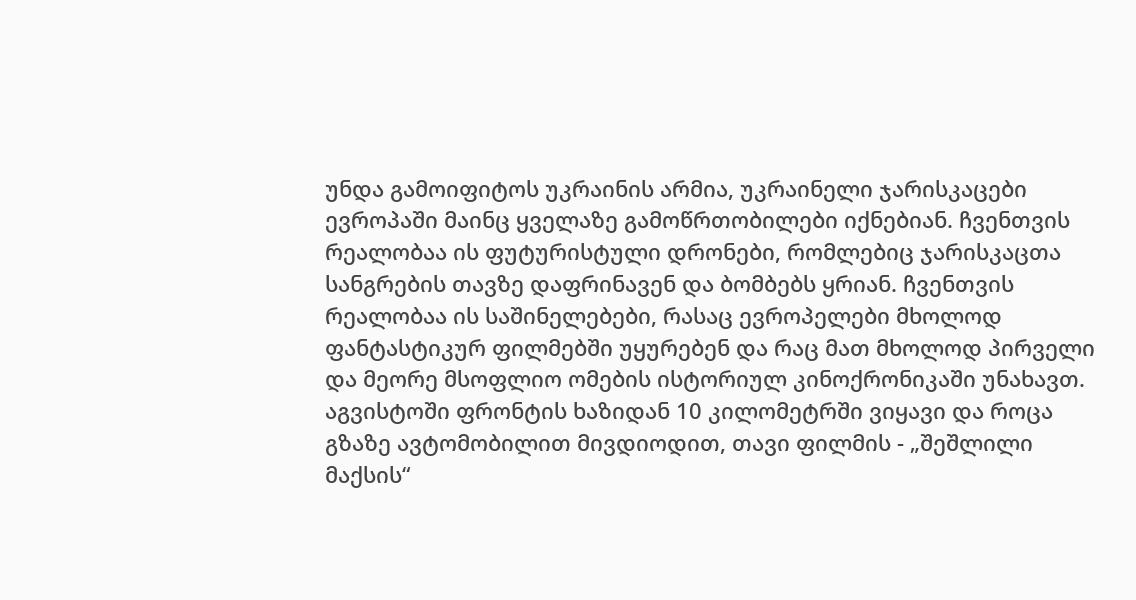უნდა გამოიფიტოს უკრაინის არმია, უკრაინელი ჯარისკაცები ევროპაში მაინც ყველაზე გამოწრთობილები იქნებიან. ჩვენთვის რეალობაა ის ფუტურისტული დრონები, რომლებიც ჯარისკაცთა სანგრების თავზე დაფრინავენ და ბომბებს ყრიან. ჩვენთვის რეალობაა ის საშინელებები, რასაც ევროპელები მხოლოდ ფანტასტიკურ ფილმებში უყურებენ და რაც მათ მხოლოდ პირველი და მეორე მსოფლიო ომების ისტორიულ კინოქრონიკაში უნახავთ.
აგვისტოში ფრონტის ხაზიდან 10 კილომეტრში ვიყავი და როცა გზაზე ავტომობილით მივდიოდით, თავი ფილმის - „შეშლილი მაქსის“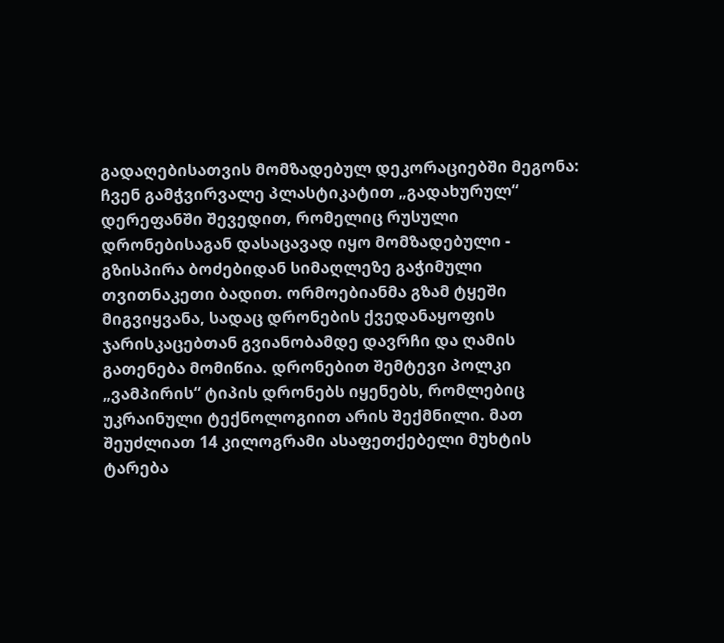გადაღებისათვის მომზადებულ დეკორაციებში მეგონა: ჩვენ გამჭვირვალე პლასტიკატით „გადახურულ“ დერეფანში შევედით, რომელიც რუსული დრონებისაგან დასაცავად იყო მომზადებული - გზისპირა ბოძებიდან სიმაღლეზე გაჭიმული თვითნაკეთი ბადით. ორმოებიანმა გზამ ტყეში მიგვიყვანა, სადაც დრონების ქვედანაყოფის ჯარისკაცებთან გვიანობამდე დავრჩი და ღამის გათენება მომიწია. დრონებით შემტევი პოლკი „ვამპირის“ ტიპის დრონებს იყენებს, რომლებიც უკრაინული ტექნოლოგიით არის შექმნილი. მათ შეუძლიათ 14 კილოგრამი ასაფეთქებელი მუხტის ტარება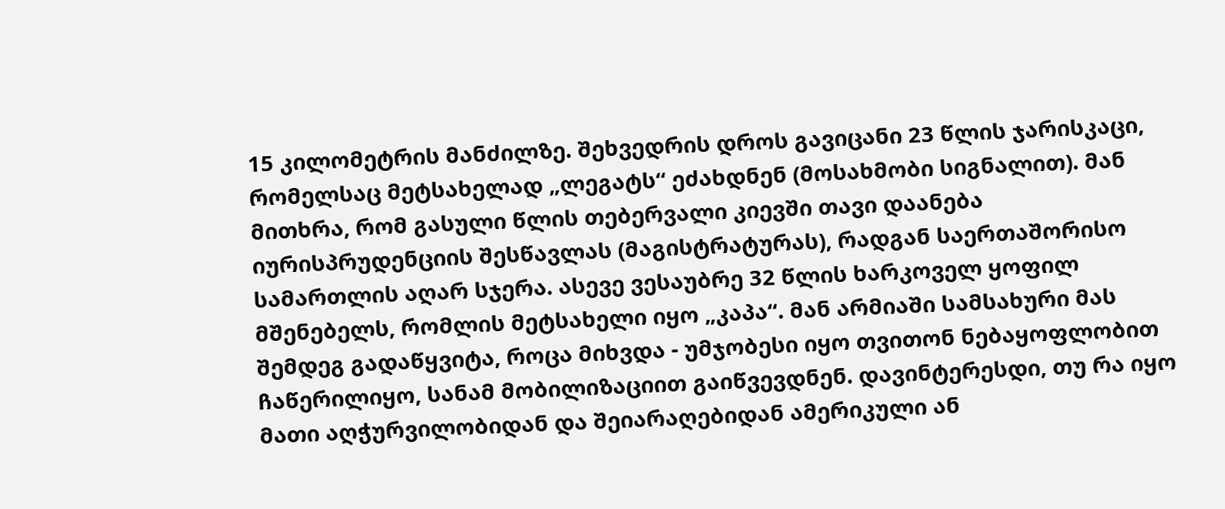15 კილომეტრის მანძილზე. შეხვედრის დროს გავიცანი 23 წლის ჯარისკაცი, რომელსაც მეტსახელად „ლეგატს“ ეძახდნენ (მოსახმობი სიგნალით). მან მითხრა, რომ გასული წლის თებერვალი კიევში თავი დაანება იურისპრუდენციის შესწავლას (მაგისტრატურას), რადგან საერთაშორისო სამართლის აღარ სჯერა. ასევე ვესაუბრე 32 წლის ხარკოველ ყოფილ მშენებელს, რომლის მეტსახელი იყო „კაპა“. მან არმიაში სამსახური მას შემდეგ გადაწყვიტა, როცა მიხვდა - უმჯობესი იყო თვითონ ნებაყოფლობით ჩაწერილიყო, სანამ მობილიზაციით გაიწვევდნენ. დავინტერესდი, თუ რა იყო მათი აღჭურვილობიდან და შეიარაღებიდან ამერიკული ან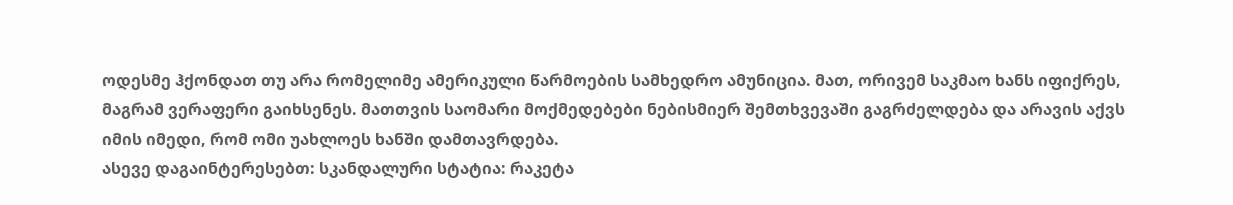ოდესმე ჰქონდათ თუ არა რომელიმე ამერიკული წარმოების სამხედრო ამუნიცია. მათ, ორივემ საკმაო ხანს იფიქრეს, მაგრამ ვერაფერი გაიხსენეს. მათთვის საომარი მოქმედებები ნებისმიერ შემთხვევაში გაგრძელდება და არავის აქვს იმის იმედი, რომ ომი უახლოეს ხანში დამთავრდება.
ასევე დაგაინტერესებთ: სკანდალური სტატია: რაკეტა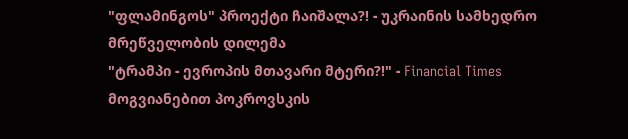"ფლამინგოს" პროექტი ჩაიშალა?! - უკრაინის სამხედრო მრეწველობის დილემა
"ტრამპი - ევროპის მთავარი მტერი?!" - Financial Times
მოგვიანებით პოკროვსკის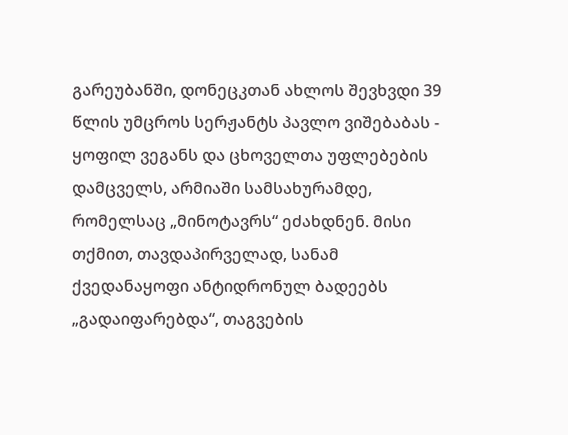გარეუბანში, დონეცკთან ახლოს შევხვდი 39 წლის უმცროს სერჟანტს პავლო ვიშებაბას - ყოფილ ვეგანს და ცხოველთა უფლებების დამცველს, არმიაში სამსახურამდე, რომელსაც „მინოტავრს“ ეძახდნენ. მისი თქმით, თავდაპირველად, სანამ ქვედანაყოფი ანტიდრონულ ბადეებს „გადაიფარებდა“, თაგვების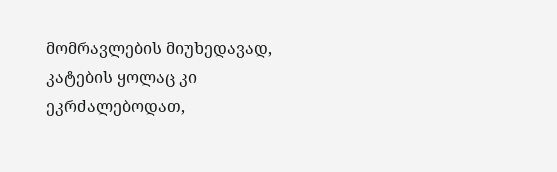მომრავლების მიუხედავად, კატების ყოლაც კი ეკრძალებოდათ,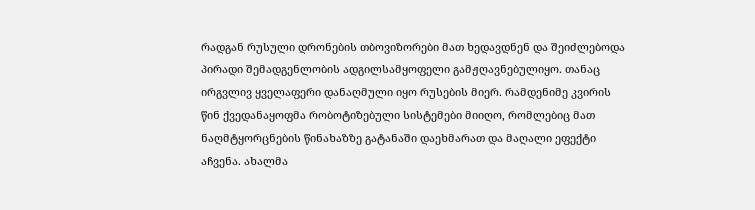რადგან რუსული დრონების თბოვიზორები მათ ხედავდნენ და შეიძლებოდა პირადი შემადგენლობის ადგილსამყოფელი გამჟღავნებულიყო. თანაც ირგვლივ ყველაფერი დანაღმული იყო რუსების მიერ. რამდენიმე კვირის წინ ქვედანაყოფმა რობოტიზებული სისტემები მიიღო, რომლებიც მათ ნაღმტყორცნების წინახაზზე გატანაში დაეხმარათ და მაღალი ეფექტი აჩვენა. ახალმა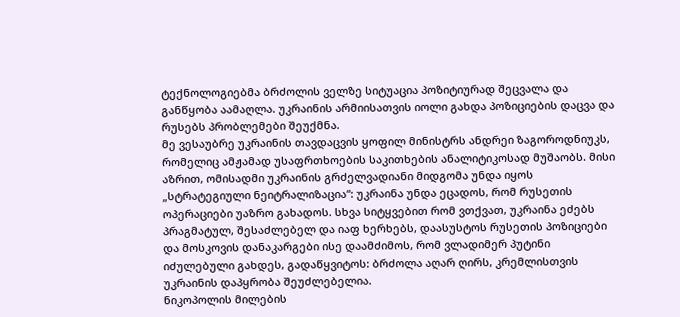ტექნოლოგიებმა ბრძოლის ველზე სიტუაცია პოზიტიურად შეცვალა და განწყობა აამაღლა. უკრაინის არმიისათვის იოლი გახდა პოზიციების დაცვა და რუსებს პრობლემები შეუქმნა.
მე ვესაუბრე უკრაინის თავდაცვის ყოფილ მინისტრს ანდრეი ზაგოროდნიუკს, რომელიც ამჟამად უსაფრთხოების საკითხების ანალიტიკოსად მუშაობს. მისი აზრით, ომისადმი უკრაინის გრძელვადიანი მიდგომა უნდა იყოს „სტრატეგიული ნეიტრალიზაცია“: უკრაინა უნდა ეცადოს, რომ რუსეთის ოპერაციები უაზრო გახადოს. სხვა სიტყვებით რომ ვთქვათ, უკრაინა ეძებს პრაგმატულ, შესაძლებელ და იაფ ხერხებს, დაასუსტოს რუსეთის პოზიციები და მოსკოვის დანაკარგები ისე დაამძიმოს, რომ ვლადიმერ პუტინი იძულებული გახდეს, გადაწყვიტოს: ბრძოლა აღარ ღირს, კრემლისთვის უკრაინის დაპყრობა შეუძლებელია.
ნიკოპოლის მილების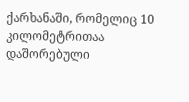ქარხანაში, რომელიც 10 კილომეტრითაა დაშორებული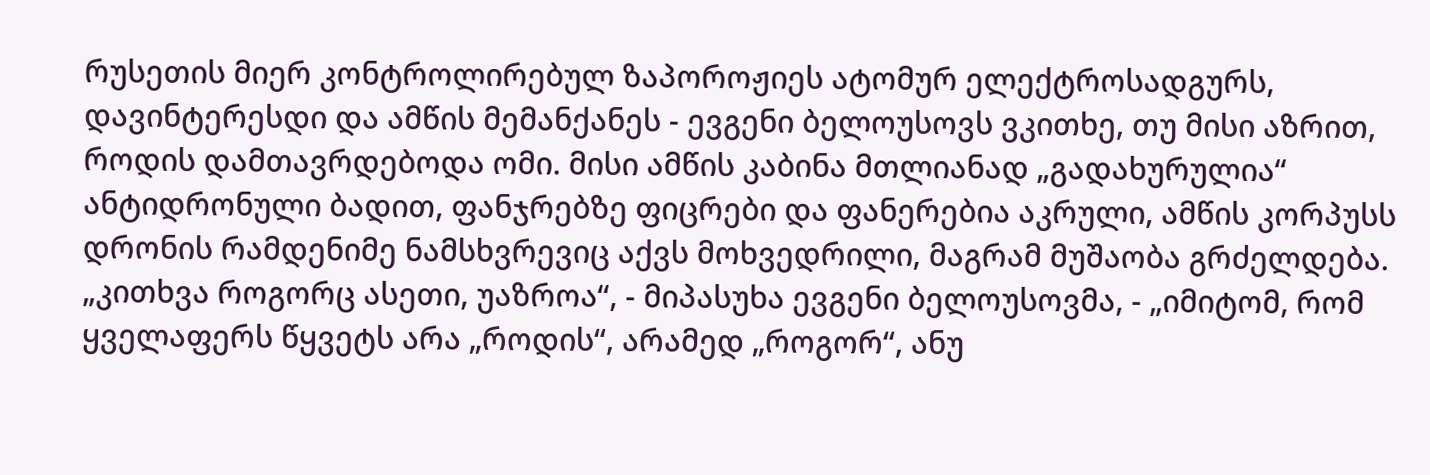რუსეთის მიერ კონტროლირებულ ზაპოროჟიეს ატომურ ელექტროსადგურს, დავინტერესდი და ამწის მემანქანეს - ევგენი ბელოუსოვს ვკითხე, თუ მისი აზრით, როდის დამთავრდებოდა ომი. მისი ამწის კაბინა მთლიანად „გადახურულია“ ანტიდრონული ბადით, ფანჯრებზე ფიცრები და ფანერებია აკრული, ამწის კორპუსს დრონის რამდენიმე ნამსხვრევიც აქვს მოხვედრილი, მაგრამ მუშაობა გრძელდება. „კითხვა როგორც ასეთი, უაზროა“, - მიპასუხა ევგენი ბელოუსოვმა, - „იმიტომ, რომ ყველაფერს წყვეტს არა „როდის“, არამედ „როგორ“, ანუ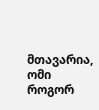მთავარია, ომი როგორ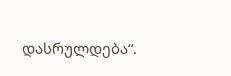დასრულდება“.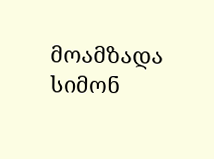მოამზადა სიმონ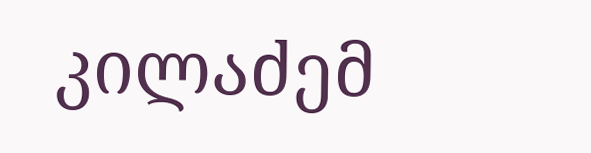კილაძემ